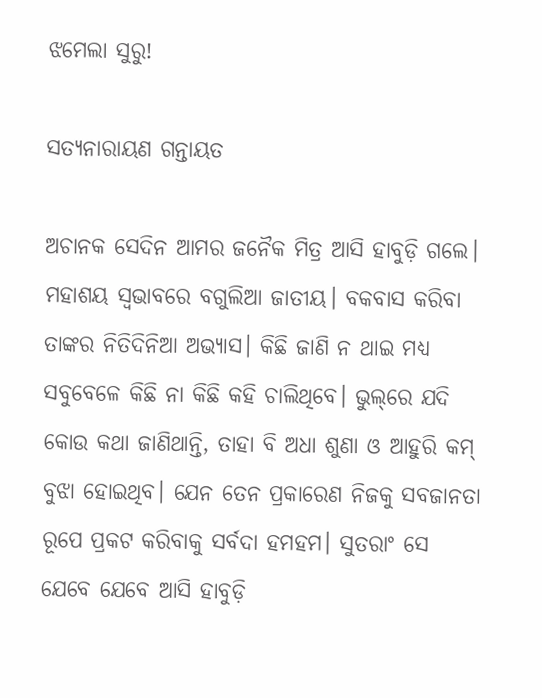ଝମେଲା ସୁରୁ!

ସତ୍ୟନାରାୟଣ ଗନ୍ତାୟତ

ଅଚାନକ ସେଦିନ ଆମର ଜନୈକ ମିତ୍ର ଆସି ହାବୁଡ଼ି ଗଲେ। ମହାଶୟ ସ୍ୱଭାବରେ ବଗୁଲିଆ ଜାତୀୟ। ବକବାସ କରିବା ତାଙ୍କର ନିତିଦିନିଆ ଅଭ୍ୟାସ। କିଛି ଜାଣି ନ ଥାଇ ମଧ୍ୟ ସବୁବେଳେ କିଛି ନା କିଛି କହି ଚାଲିଥିବେ। ଭୁଲ୍‌ରେ ଯଦି କୋଉ କଥା ଜାଣିଥାନ୍ତି, ତାହା ବି ଅଧା ଶୁଣା ଓ ଆହୁରି କମ୍‌ ବୁଝା ହୋଇଥିବ। ଯେନ ତେନ ପ୍ରକାରେଣ ନିଜକୁ ସବଜାନତା ରୂପେ ପ୍ରକଟ କରିବାକୁ ସର୍ବଦା ହମହମ। ସୁତରାଂ ସେ ଯେବେ ଯେବେ ଆସି ହାବୁଡ଼ି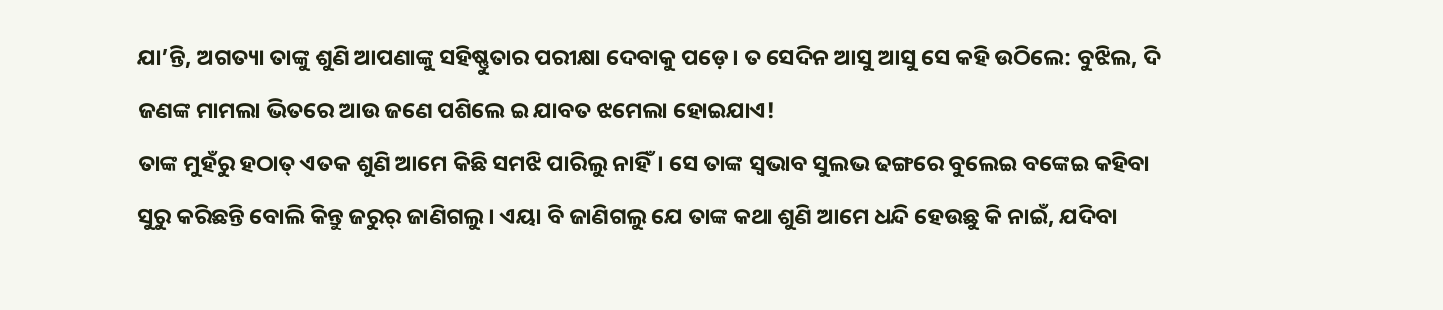ଯା’ନ୍ତି, ଅଗତ୍ୟା ତାଙ୍କୁ ଶୁଣି ଆପଣାଙ୍କୁ ସହିଷ୍ଣୁତାର ପରୀକ୍ଷା ଦେବାକୁ ପଡ଼େ। ତ ସେଦିନ ଆସୁ ଆସୁ ସେ କହି ଉଠିଲେ: ବୁଝିଲ, ଦି ଜଣଙ୍କ ମାମଲା ଭିତରେ ଆଉ ଜଣେ ପଶିଲେ ଇ ଯାବତ ଝମେଲା ହୋଇଯାଏ!
ତାଙ୍କ ମୁହଁରୁ ହଠାତ୍‌ ଏତକ ଶୁଣି ଆମେ କିଛି ସମଝି ପାରିଲୁ ନାହିଁ। ସେ ତାଙ୍କ ସ୍ୱଭାବ ସୁଲଭ ଢଙ୍ଗରେ ବୁଲେଇ ବଙ୍କେଇ କହିବା ସୁରୁ କରିଛନ୍ତି ବୋଲି କିନ୍ତୁ ଜରୁର୍ ଜାଣିଗଲୁ। ଏୟା ବି ଜାଣିଗଲୁ ଯେ ତାଙ୍କ କଥା ଶୁଣି ଆମେ ଧନ୍ଦି ହେଉଛୁ କି ନାଇଁ, ଯଦିବା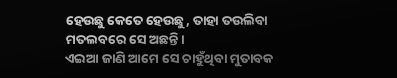ହେଉଛୁ କେତେ ହେଉଛୁ, ତାହା ତଉଲିବା ମତଲବରେ ସେ ଅଛନ୍ତି।
ଏଇଆ ଜାଣି ଆମେ ସେ ଚାହୁଁଥିବା ମୁତାବକ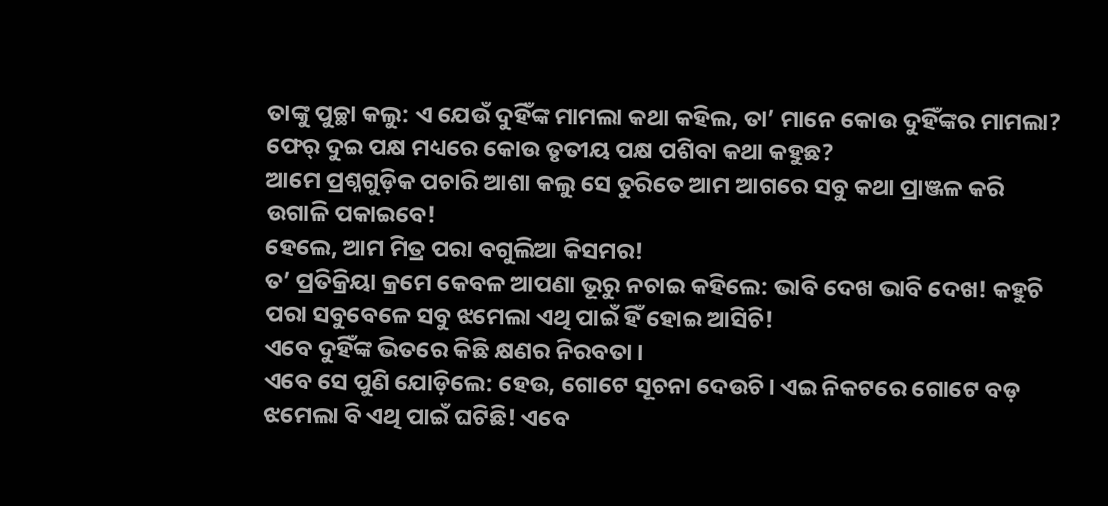ତାଙ୍କୁ ପୁଚ୍ଛା କଲୁ: ଏ ଯେଉଁ ଦୁହିଁଙ୍କ ମାମଲା କଥା କହିଲ, ତା’ ମାନେ କୋଉ ଦୁହିଁଙ୍କର ମାମଲା? ଫେର୍ ଦୁଇ ପକ୍ଷ ମଧ୍ୟରେ କୋଉ ତୃତୀୟ ପକ୍ଷ ପଶିବା କଥା କହୁଛ?
ଆମେ ପ୍ରଶ୍ନଗୁଡ଼ିକ ପଚାରି ଆଶା କଲୁ ସେ ତୁରିତେ ଆମ ଆଗରେ ସବୁ କଥା ପ୍ରାଞ୍ଜଳ କରି ଉଗାଳି ପକାଇବେ!
ହେଲେ, ଆମ ମିତ୍ର ପରା ବଗୁଲିଆ କିସମର!
ତ’ ପ୍ରତିକ୍ରିୟା କ୍ରମେ କେବଳ ଆପଣା ଭୂରୁ ନଚାଇ କହିଲେ: ଭାବି ଦେଖ ଭାବି ଦେଖ! କହୁଚି ପରା ସବୁବେଳେ ସବୁ ଝମେଲା ଏଥି ପାଇଁ ହିଁ ହୋଇ ଆସିଚି!
ଏବେ ଦୁହିଁଙ୍କ ଭିତରେ କିଛି କ୍ଷଣର ନିରବତା।
ଏବେ ସେ ପୁଣି ଯୋଡ଼ିଲେ: ହେଉ, ଗୋଟେ ସୂଚନା ଦେଉଚି। ଏଇ ନିକଟରେ ଗୋଟେ ବଡ଼ ଝମେଲା ବି ଏଥି ପାଇଁ ଘଟିଛି! ଏବେ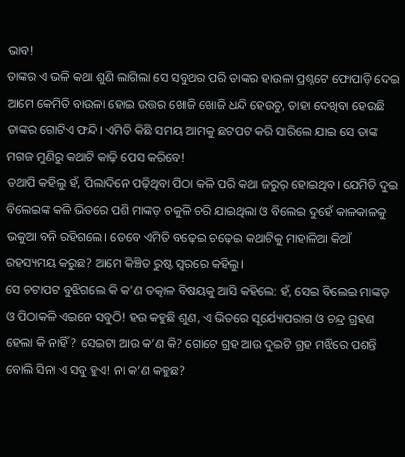ଭାବ!
ତାଙ୍କର ଏ ଭଳି କଥା ଶୁଣି ଲାଗିଲା ସେ ସବୁଥର ପରି ତାଙ୍କର ହାଉଳା ପ୍ରଶ୍ନଟେ ଫୋପାଡ଼ି ଦେଇ ଆମେ କେମିତି ବାଉଳା ହୋଇ ଉତ୍ତର ଖୋଜି ଖୋଜି ଧନ୍ଦି ହେଉଚୁ, ତାହା ଦେଖିବା ହେଉଛି ତାଙ୍କର ଗୋଟିଏ ଫନ୍ଦି। ଏମିତି କିଛି ସମୟ ଆମକୁ ଛଟପଟ କରି ସାରିଲେ ଯାଇ ସେ ତାଙ୍କ ମଗଜ ମୁଣିରୁ କଥାଟି କାଢ଼ି ପେସ କରିବେ!
ତଥାପି କହିଲୁ ହଁ, ପିଲାଦିନେ ପଢ଼ିଥିବା ପିଠା କଳି ପରି କଥା ଜରୁର୍ ହୋଇଥିବ। ଯେମିତି ଦୁଇ ବିଲେଇଙ୍କ କଳି ଭିତରେ ପଶି ମାଙ୍କଡ଼ ଚକୁଳି ଚରି ଯାଇଥିଲା ଓ ବିଲେଇ ଦୁହେଁ କାଳକାଳକୁ ଭକୁଆ ବନି ରହିଗଲେ। ତେବେ ଏମିତି ବଢ଼େଇ ଚଢ଼େଇ କଥାଟିକୁ ମାହାଳିଆ କିଆଁ ରହସ୍ୟମୟ କରୁଛ? ଆମେ କିଞ୍ଚିତ ରୁଷ୍ଟ ସ୍ୱରରେ କହିଲୁ।
ସେ ଚଟାପଟ ବୁଝିଗଲେ କି କ’ଣ ତତ୍କାଳ ବିଷୟକୁ ଆସି କହିଲେ: ହଁ, ସେଇ ବିଲେଇ ମାଙ୍କଡ଼ ଓ ପିଠାକଳି ଏଇନେ ସବୁଠି! ହଉ କହୁଛି ଶୁଣ, ଏ ଭିତରେ ସୂର୍ଯ୍ୟୋପରାଗ ଓ ଚନ୍ଦ୍ର ଗ୍ରହଣ ହେଲା କି ନାହିଁ? ସେଇଟା ଆଉ କ’ଣ କି? ଗୋଟେ ଗ୍ରହ ଆଉ ଦୁଇଟି ଗ୍ରହ ମଝିରେ ପଶନ୍ତି ବୋଲି ସିନା ଏ ସବୁ ହୁଏ! ନା କ’ଣ କହୁଛ?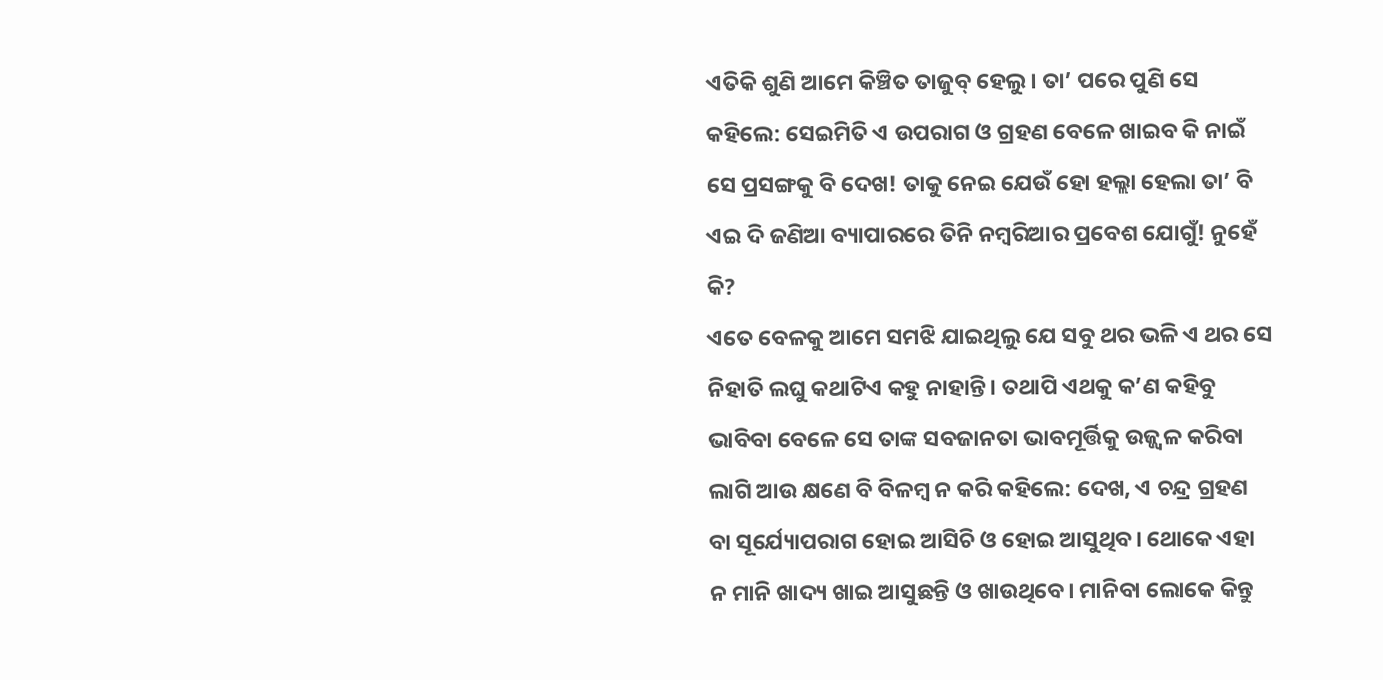ଏତିକି ଶୁଣି ଆମେ କିଞ୍ଚିତ ତାଜୁବ୍ ହେଲୁ। ତା’ ପରେ ପୁଣି ସେ କହିଲେ: ସେଇମିତି ଏ ଉପରାଗ ଓ ଗ୍ରହଣ ବେଳେ ଖାଇବ କି ନାଇଁ ସେ ପ୍ରସଙ୍ଗକୁ ବି ଦେଖ! ତାକୁ ନେଇ ଯେଉଁ ହୋ ହଲ୍ଲା ହେଲା ତା’ ବି ଏଇ ଦି ଜଣିଆ ବ୍ୟାପାରରେ ତିନି ନମ୍ବରିଆର ପ୍ରବେଶ ଯୋଗୁଁ! ନୁହେଁ କି?
ଏତେ ବେଳକୁ ଆମେ ସମଝି ଯାଇଥିଲୁ ଯେ ସବୁ ଥର ଭଳି ଏ ଥର ସେ ନିହାତି ଲଘୁ କଥାଟିଏ କହୁ ନାହାନ୍ତି। ତଥାପି ଏଥକୁ କ’ଣ କହିବୁ ଭାବିବା ବେଳେ ସେ ତାଙ୍କ ସବଜାନତା ଭାବମୂର୍ତ୍ତିକୁ ଉଜ୍ଜ୍ବଳ କରିବା ଲାଗି ଆଉ କ୍ଷଣେ ବି ବିଳମ୍ବ ନ କରି କହିଲେ: ଦେଖ, ଏ ଚନ୍ଦ୍ର ଗ୍ରହଣ ବା ସୂର୍ଯ୍ୟୋପରାଗ ହୋଇ ଆସିଚି ଓ ହୋଇ ଆସୁଥିବ। ଥୋକେ ଏହା ନ ମାନି ଖାଦ୍ୟ ଖାଇ ଆସୁଛନ୍ତି ଓ ଖାଉଥିବେ। ମାନିବା ଲୋକେ କିନ୍ତୁ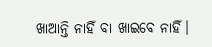ଖାଆନ୍ତି ନାହିଁ ବା ଖାଇବେ ନାହିଁ।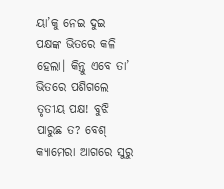ୟା’କୁ ନେଇ ଦୁଇ ପକ୍ଷଙ୍କ ଭିତରେ କଳି ହେଲା। କିନ୍ତୁ ଏବେ ତା’ ଭିତରେ ପଶିଗଲେ ତୃତୀୟ ପକ୍ଷ! ବୁଝି ପାରୁଛ ତ? ବେଶ୍‌ କ୍ୟାମେରା ଆଗରେ ସୁରୁ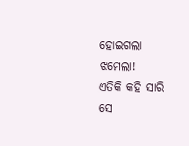ହୋଇଗଲା ଝମେଲା!
ଏତିକି କହି ସାରି ସେ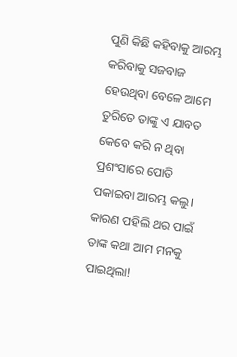ପୁଣି କିଛି କହିବାକୁ ଆରମ୍ଭ କରିବାକୁ ସଜବାଜ ହେଉଥିବା ବେଳେ ଆମେ ତୁରିତେ ତାଙ୍କୁ ଏ ଯାବତ କେବେ କରି ନ ଥିବା ପ୍ରଶଂସାରେ ପୋତି ପକାଇବା ଆରମ୍ଭ କଲୁ। କାରଣ ପହିଲି ଥର ପାଇଁ ତାଙ୍କ କଥା ଆମ ମନକୁ ପାଇଥିଲା!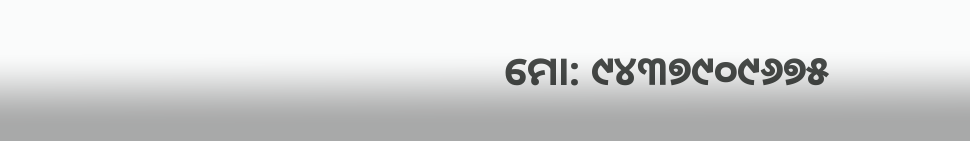ମୋ: ୯୪୩୭୯୦୯୬୭୫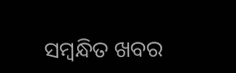ସମ୍ବନ୍ଧିତ ଖବର